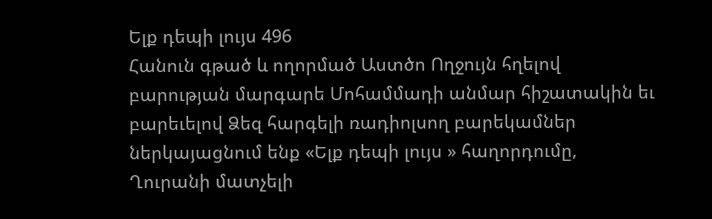Ելք դեպի լույս 496
Հանուն գթած և ողորմած Աստծո Ողջույն հղելով բարության մարգարե Մոհամմադի անմար հիշատակին եւ բարեւելով Ձեզ հարգելի ռադիոլսող բարեկամներ ներկայացնում ենք «Ելք դեպի լույս » հաղորդումը, Ղուրանի մատչելի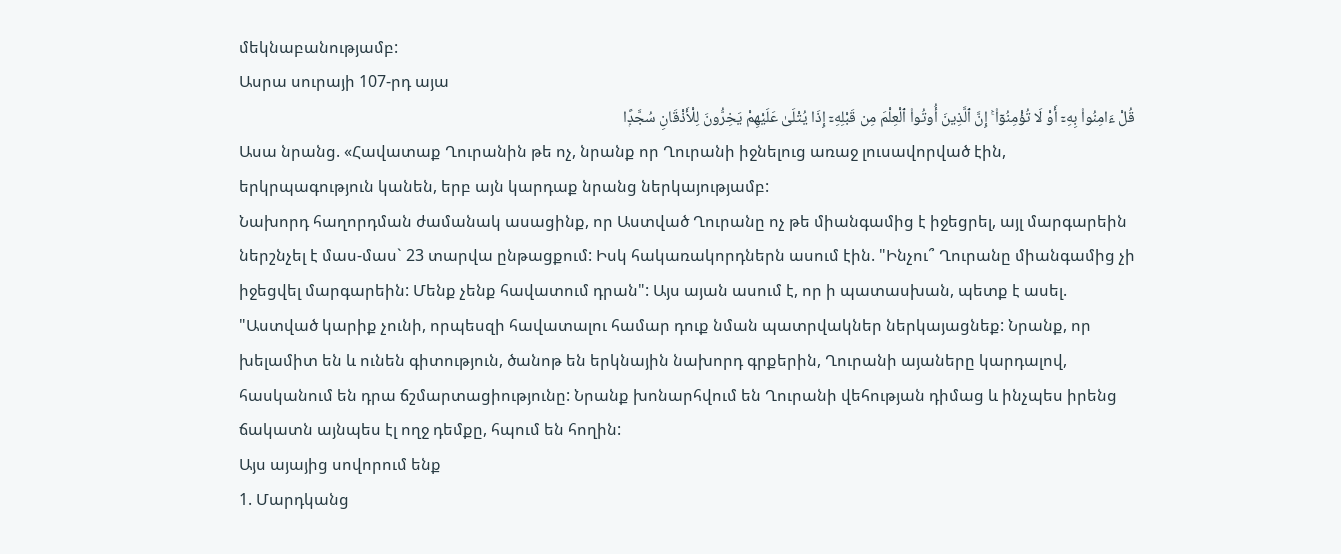մեկնաբանությամբ:
Ասրա սուրայի 107-րդ այա
قُلْ ءَامِنُوا۟ بِهِۦٓ أَوْ لَا تُؤْمِنُوٓا۟ ۚ إِنَّ ٱلَّذِينَ أُوتُوا۟ ٱلْعِلْمَ مِن قَبْلِهِۦٓ إِذَا يُتْلَىٰ عَلَيْهِمْ يَخِرُّونَ لِلْأَذْقَانِ سُجَّدًۭا
Ասա նրանց. «Հավատաք Ղուրանին թե ոչ, նրանք որ Ղուրանի իջնելուց առաջ լուսավորված էին, երկրպագություն կանեն, երբ այն կարդաք նրանց ներկայությամբ:
Նախորդ հաղորդման ժամանակ ասացինք, որ Աստված Ղուրանը ոչ թե միանգամից է իջեցրել, այլ մարգարեին ներշնչել է մաս-մաս` 23 տարվա ընթացքում: Իսկ հակառակորդներն ասում էին. "Ինչու՞ Ղուրանը միանգամից չի իջեցվել մարգարեին: Մենք չենք հավատում դրան": Այս այան ասում է, որ ի պատասխան, պետք է ասել. "Աստված կարիք չունի, որպեսզի հավատալու համար դուք նման պատրվակներ ներկայացնեք: Նրանք, որ խելամիտ են և ունեն գիտություն, ծանոթ են երկնային նախորդ գրքերին, Ղուրանի այաները կարդալով, հասկանում են դրա ճշմարտացիությունը: Նրանք խոնարհվում են Ղուրանի վեհության դիմաց և ինչպես իրենց ճակատն այնպես էլ ողջ դեմքը, հպում են հողին:
Այս այայից սովորում ենք
1. Մարդկանց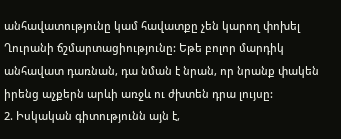անհավատությունը կամ հավատքը չեն կարող փոխել Ղուրանի ճշմարտացիությունը: Եթե բոլոր մարդիկ անհավատ դառնան, դա նման է նրան, որ նրանք փակեն իրենց աչքերն արևի առջև ու ժխտեն դրա լույսը:
2. Իսկական գիտությունն այն է,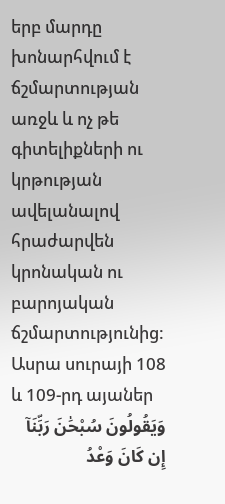երբ մարդը խոնարհվում է ճշմարտության առջև և ոչ թե գիտելիքների ու կրթության ավելանալով հրաժարվեն կրոնական ու բարոյական ճշմարտությունից:
Ասրա սուրայի 108 և 109-րդ այաներ
وَيَقُولُونَ سُبْحَٰنَ رَبِّنَآ إِن كَانَ وَعْدُ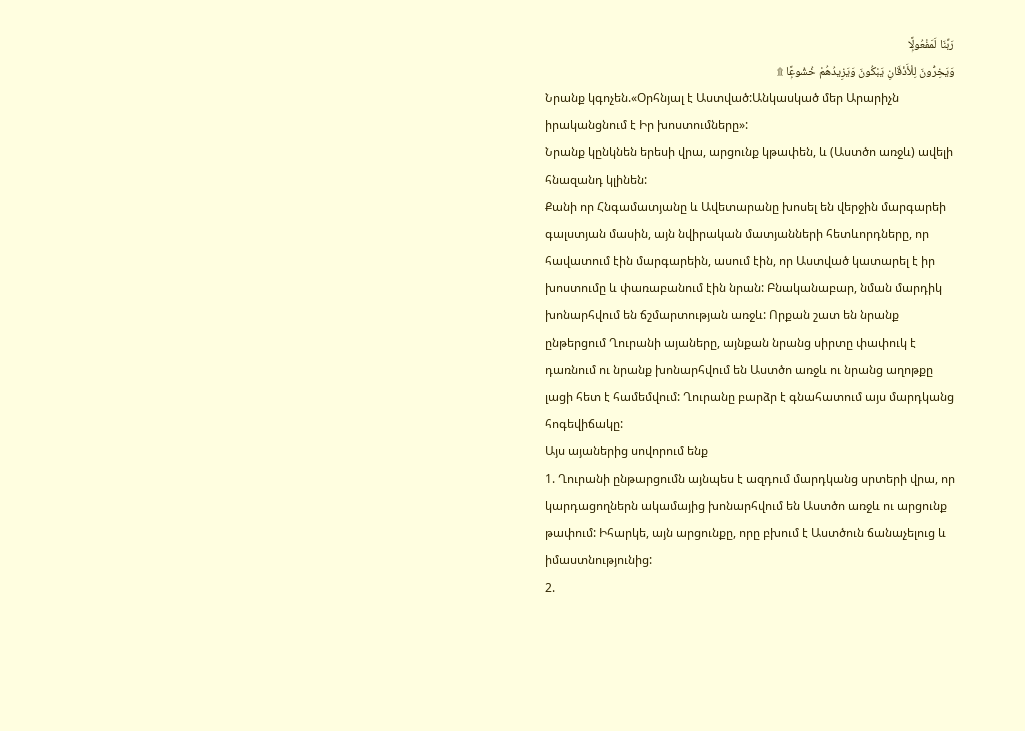رَبِّنَا لَمَفْعُولًۭا
وَيَخِرُّونَ لِلْأَذْقَانِ يَبْكُونَ وَيَزِيدُهُمْ خُشُوعًۭا ۩
Նրանք կգոչեն.«Օրհնյալ է Աստված:Անկասկած մեր Արարիչն իրականցնում է Իր խոստումները»:
Նրանք կընկնեն երեսի վրա, արցունք կթափեն, և (Աստծո առջև) ավելի հնազանդ կլինեն:
Քանի որ Հնգամատյանը և Ավետարանը խոսել են վերջին մարգարեի գալստյան մասին, այն նվիրական մատյանների հետևորդները, որ հավատում էին մարգարեին, ասում էին, որ Աստված կատարել է իր խոստումը և փառաբանում էին նրան: Բնականաբար, նման մարդիկ խոնարհվում են ճշմարտության առջև: Որքան շատ են նրանք ընթերցում Ղուրանի այաները, այնքան նրանց սիրտը փափուկ է դառնում ու նրանք խոնարհվում են Աստծո առջև ու նրանց աղոթքը լացի հետ է համեմվում: Ղուրանը բարձր է գնահատում այս մարդկանց հոգեվիճակը:
Այս այաներից սովորում ենք
1. Ղուրանի ընթարցումն այնպես է ազդում մարդկանց սրտերի վրա, որ կարդացողներն ակամայից խոնարհվում են Աստծո առջև ու արցունք թափում: Իհարկե, այն արցունքը, որը բխում է Աստծուն ճանաչելուց և իմաստնությունից:
2.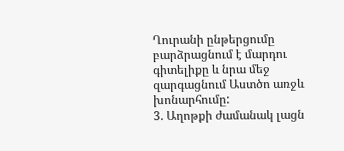Ղուրանի ընթերցումը բարձրացնում է մարդու գիտելիքը և նրա մեջ զարգացնում Աստծո առջև խոնարհումը:
3. Աղոթքի ժամանակ լացն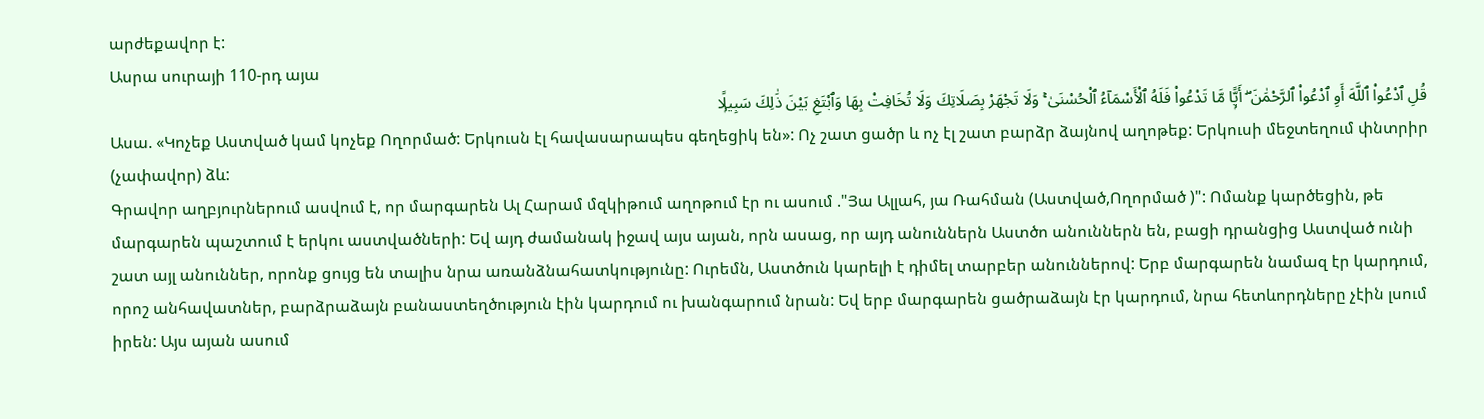արժեքավոր է:
Ասրա սուրայի 110-րդ այա
قُلِ ٱدْعُوا۟ ٱللَّهَ أَوِ ٱدْعُوا۟ ٱلرَّحْمَٰنَ ۖ أَيًّۭا مَّا تَدْعُوا۟ فَلَهُ ٱلْأَسْمَآءُ ٱلْحُسْنَىٰ ۚ وَلَا تَجْهَرْ بِصَلَاتِكَ وَلَا تُخَافِتْ بِهَا وَٱبْتَغِ بَيْنَ ذَٰلِكَ سَبِيلًۭا
Ասա. «Կոչեք Աստված կամ կոչեք Ողորմած: Երկուսն էլ հավասարապես գեղեցիկ են»: Ոչ շատ ցածր և ոչ էլ շատ բարձր ձայնով աղոթեք: Երկուսի մեջտեղում փնտրիր (չափավոր) ձև:
Գրավոր աղբյուրներում ասվում է, որ մարգարեն Ալ Հարամ մզկիթում աղոթում էր ու ասում ."Յա Ալլահ, յա Ռահման (Աստված,Ողորմած )": Ոմանք կարծեցին, թե մարգարեն պաշտում է երկու աստվածների: Եվ այդ ժամանակ իջավ այս այան, որն ասաց, որ այդ անուններն Աստծո անուններն են, բացի դրանցից Աստված ունի շատ այլ անուններ, որոնք ցույց են տալիս նրա առանձնահատկությունը: Ուրեմն, Աստծուն կարելի է դիմել տարբեր անուններով: Երբ մարգարեն նամազ էր կարդում, որոշ անհավատներ, բարձրաձայն բանաստեղծություն էին կարդում ու խանգարում նրան: Եվ երբ մարգարեն ցածրաձայն էր կարդում, նրա հետևորդները չէին լսում իրեն: Այս այան ասում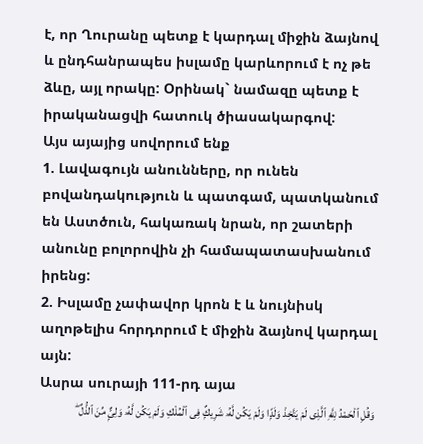է, որ Ղուրանը պետք է կարդալ միջին ձայնով և ընդհանրապես իսլամը կարևորում է ոչ թե ձևը, այլ որակը: Օրինակ` նամազը պետք է իրականացվի հատուկ ծիասակարգով:
Այս այայից սովորում ենք
1. Լավագույն անունները, որ ունեն բովանդակություն և պատգամ, պատկանում են Աստծուն, հակառակ նրան, որ շատերի անունը բոլորովին չի համապատասխանում իրենց:
2. Իսլամը չափավոր կրոն է և նույնիսկ աղոթելիս հորդորում է միջին ձայնով կարդալ այն:
Ասրա սուրայի 111-րդ այա
وَقُلِ ٱلْحَمْدُ لِلَّهِ ٱلَّذِى لَمْ يَتَّخِذْ وَلَدًۭا وَلَمْ يَكُن لَّهُۥ شَرِيكٌۭ فِى ٱلْمُلْكِ وَلَمْ يَكُن لَّهُۥ وَلِىٌّۭ مِّنَ ٱلذُّلِّ ۖ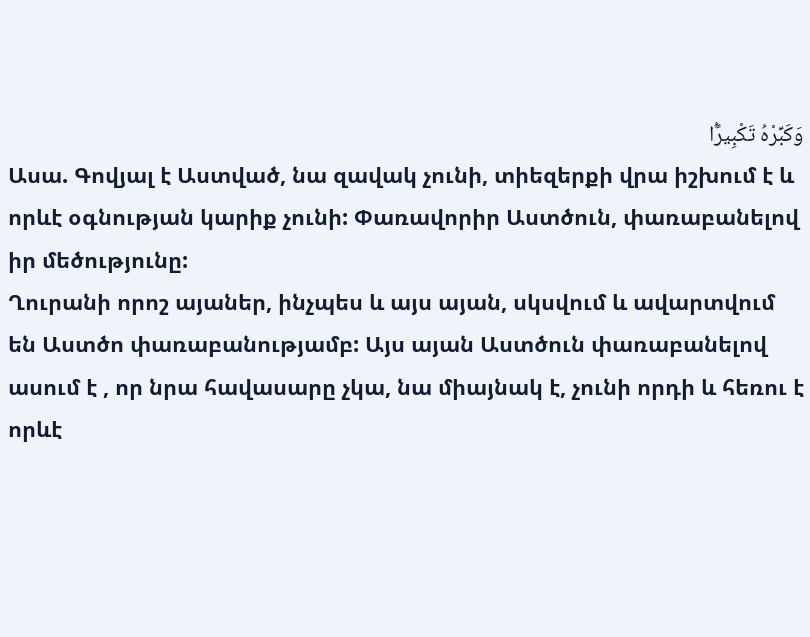وَكَبِّرْهُ تَكْبِيرًۢا
Ասա. Գովյալ է Աստված, նա զավակ չունի, տիեզերքի վրա իշխում է և որևէ օգնության կարիք չունի: Փառավորիր Աստծուն, փառաբանելով իր մեծությունը:
Ղուրանի որոշ այաներ, ինչպես և այս այան, սկսվում և ավարտվում են Աստծո փառաբանությամբ: Այս այան Աստծուն փառաբանելով ասում է , որ նրա հավասարը չկա, նա միայնակ է, չունի որդի և հեռու է որևէ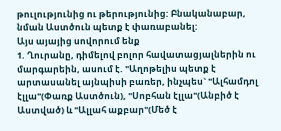թուլությունից ու թերությունից: Բնականաբար, նման Աստծուն պետք է փառաբանել:
Այս այայից սովորում ենք
1. Ղուրանը, դիմելով բոլոր հավատացյալներին ու մարգարեին, ասում է. "Աղոթելիս պետք է արտասանել այնպիսի բառեր, ինչպես` "Ալհամդոլ էլլա"(Փառք Աստծուն), "Սոբհան էլլա"(Անբիծ է Աստված) և "Ալլահ աքբար"(Մեծ է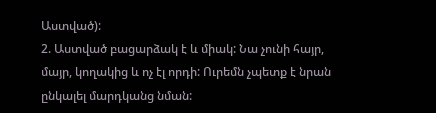Աստված):
2. Աստված բացարձակ է և միակ: Նա չունի հայր, մայր, կողակից և ոչ էլ որդի: Ուրեմն չպետք է նրան ընկալել մարդկանց նման: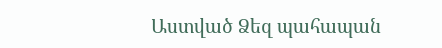Աստված Ձեզ պահապան